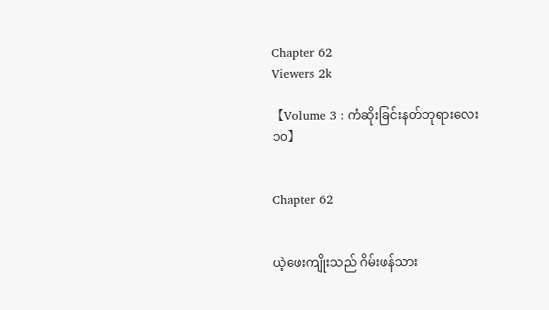Chapter 62
Viewers 2k

【Volume 3 : ကံဆိုးခြင်းနတ်ဘုရားလေး ၁၀】


Chapter 62


ယဲ့ဖေးကျိုးသည် ဂိမ်းဖန်သား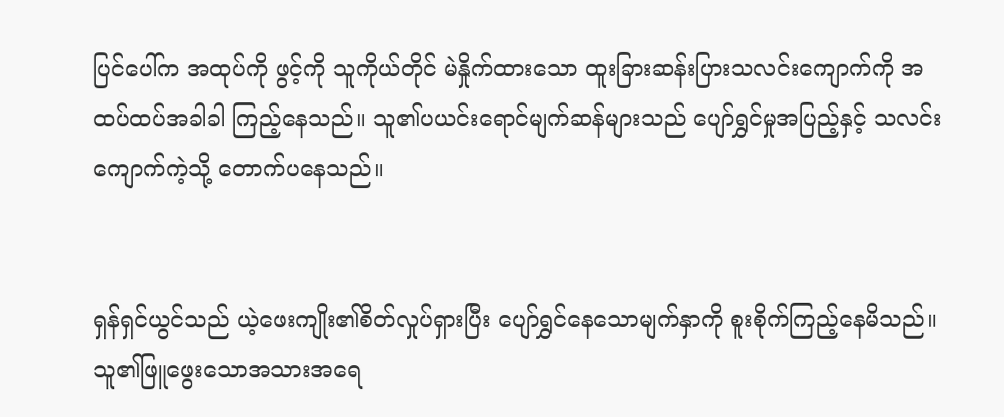ပြင်ပေါ်က အထုပ်ကို ဖွင့်ကို သူကိုယ်တိုင် မဲနှိုက်ထားသော ထူးခြားဆန်းပြားသလင်းကျောက်ကို အထပ်ထပ်အခါခါ ကြည့်နေသည်။ သူ၏ပယင်းရောင်မျက်ဆန်များသည် ပျော်ရွှင်မှုအပြည့်နှင့် သလင်းကျောက်ကဲ့သို့ တောက်ပနေသည်။


ရှန်ရှင်ယွင်သည် ယဲ့ဖေးကျိုး၏စိတ်လှုပ်ရှားပြီး ပျော်ရွှင်နေသောမျက်နှာကို စူးစိုက်ကြည့်နေမိသည်။ သူ၏ဖြူဖွေးသောအသားအရေ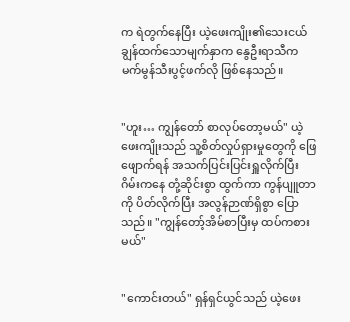က ရဲတွက်နေပြီး ယဲ့ဖေးကျိုး၏သေးငယ်ချွန်ထက်သောမျက်နှာက နွေဦးရာသီက မက်မွန်သီးပွင့်ဖက်လို ဖြစ်နေသည်။


"ဟူး… ကျွန်တော် စာလုပ်တော့မယ်" ယဲ့ဖေးကျိုးသည် သူ့စိတ်လှုပ်ရှားမှုတွေကို ဖြေဖျောက်ရန် အသက်ပြင်းပြင်းရှူလိုက်ပြီး ဂိမ်းကနေ တုံ့ဆိုင်းစွာ ထွက်ကာ ကွန်ပျူတာကို ပိတ်လိုက်ပြီး အလွန်ဉာဏ်ရှိစွာ ပြောသည်။ "ကျွန်တော့်အိမ်စာပြီးမှ ထပ်ကစားမယ်"


"ကောင်းတယ်" ရှန်ရှင်ယွင်သည် ယဲ့ဖေး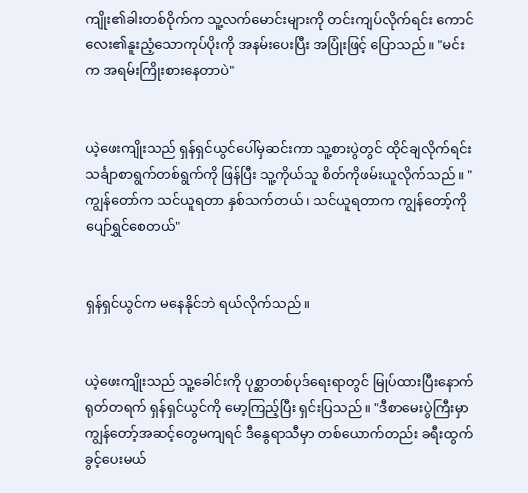ကျိုး၏ခါးတစ်ဝိုက်က သူ့လက်မောင်းများကို တင်းကျပ်လိုက်ရင်း ကောင်လေး၏နူးညံ့သောကုပ်ပိုးကို အနမ်းပေးပြီး အပြုံးဖြင့် ပြောသည်။ "မင်းက အရမ်းကြိုးစားနေတာပဲ"


ယဲ့ဖေးကျိုးသည် ရှန်ရှင်ယွင်ပေါ်မှဆင်းကာ သူ့စားပွဲတွင် ထိုင်ချလိုက်ရင်း သင်္ချာစာရွက်တစ်ရွက်ကို ဖြန်ပြီး သူ့ကိုယ်သူ စိတ်ကိုဖမ်းယူလိုက်သည်။ "ကျွန်တော်က သင်ယူရတာ နှစ်သက်တယ်၊ သင်ယူရတာက ကျွန်တော့်ကို ပျော်ရွှင်စေတယ်"


ရှန်ရှင်ယွင်က မနေနိုင်ဘဲ ရယ်လိုက်သည်။


ယဲ့ဖေးကျိုးသည် သူ့ခေါင်းကို ပုစ္ဆာတစ်ပုဒ်ရေးရာတွင် မြုပ်ထားပြီးနောက် ရုတ်တရက် ရှန်ရှင်ယွင်ကို မော့ကြည့်ပြီး ရှင်းပြသည်။ "ဒီစာမေးပွဲကြီးမှာ ကျွန်တော့်အဆင့်တွေမကျရင် ဒီနွေရာသီမှာ တစ်ယောက်တည်း ခရီးထွက်ခွင့်ပေးမယ်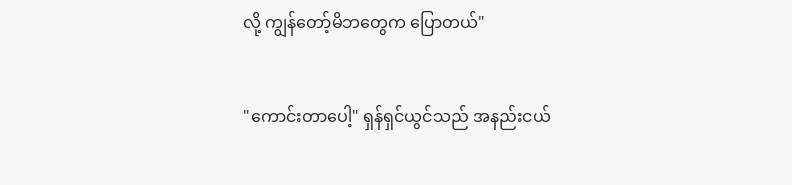လို့ ကျွန်တော့်မိဘတွေက ပြောတယ်"


"ကောင်းတာပေါ့" ရှန်ရှင်ယွင်သည် အနည်းငယ်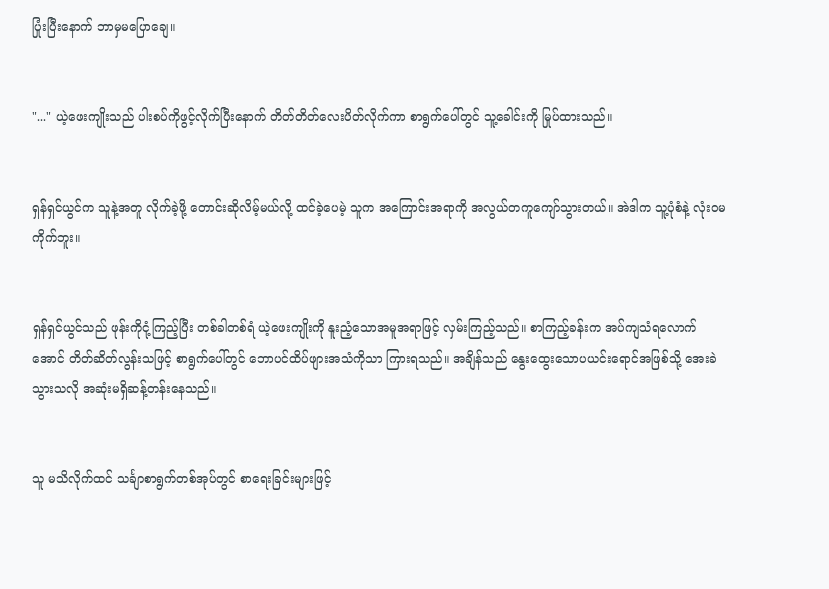ပြုံးပြီးနောက် ဘာမှမပြောချေ။


"..." ယဲ့ဖေးကျိုးသည် ပါးစပ်ကိုဖွင့်လိုက်ပြီးနောက် တိတ်တိတ်လေးပိတ်လိုက်ကာ စာရွက်ပေါ်တွင် သူ့ခေါင်းကို မြုပ်ထားသည်။


ရှန်ရှင်ယွင်က သူနဲ့အတူ လိုက်ခဲ့ဖို့ တောင်းဆိုလိမ့်မယ်လို့ ထင်ခဲ့ပေမဲ့ သူက အကြောင်းအရာကို အလွယ်တကူကျော်သွားတယ်။ အဲဒါက သူ့ပုံစံနဲ့ လုံးဝမကိုက်ဘူး။


ရှန်ရှင်ယွင်သည် ဖုန်းကိုငုံ့ကြည့်ပြီး တစ်ခါတစ်ရံ ယဲ့ဖေးကျိုးကို နူးညံ့သောအမူအရာဖြင့် လှမ်းကြည့်သည်။ စာကြည့်ခန်းက အပ်ကျသံရလောက်အောင် တိတ်ဆိတ်လွန်းသဖြင့် စာရွက်ပေါ်တွင် ဘောပင်ထိပ်ဖျားအသံကိုသာ ကြားရသည်။ အချိန်သည် နွေးထွေးသောပယင်းရောင်အဖြစ်သို့ အေးခဲသွားသလို အဆုံးမရှိဆန့်တန်းနေသည်။


သူ မသိလိုက်ထင် သင်္ချာစာရွက်တစ်အုပ်တွင် စာရေးခြင်းများဖြင့်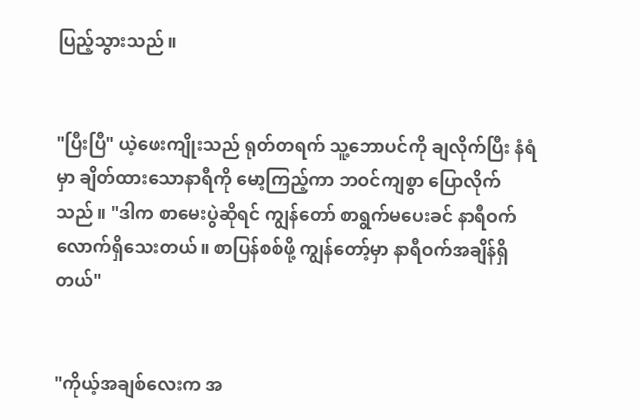ပြည့်သွားသည်။


"ပြီးပြီ" ယဲ့ဖေးကျိုးသည် ရုတ်တရက် သူ့ဘောပင်ကို ချလိုက်ပြီး နံရံမှာ ချိတ်ထားသောနာရီကို မော့ကြည့်ကာ ဘဝင်ကျစွာ ပြောလိုက်သည်။ "ဒါက စာမေးပွဲဆိုရင် ကျွန်တော် စာရွက်မပေးခင် နာရီဝက်လောက်ရှိသေးတယ်။ စာပြန်စစ်ဖို့ ကျွန်တော့်မှာ နာရီဝက်အချိန်ရှိတယ်"


"ကိုယ့်အချစ်လေးက အ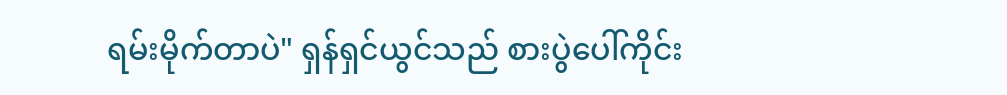ရမ်းမိုက်တာပဲ" ရှန်ရှင်ယွင်သည် စားပွဲပေါ်ကိုင်း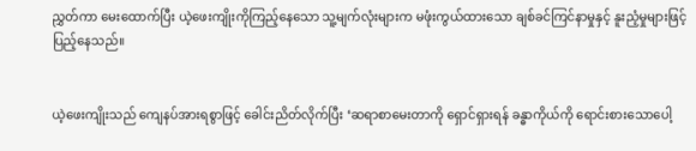ညွှတ်ကာ မေးထောက်ပြီး ယဲ့ဖေးကျိုးကိုကြည့်နေသော သူ့မျက်လုံးများက မဖုံးကွယ်ထားသော ချစ်ခင်ကြင်နာမှုနှင့် နူးညံ့မှုများဖြင့် ပြည့်နေသည်။


ယဲ့ဖေးကျိုးသည် ကျေနပ်အားရစွာဖြင့် ခေါင်းညိတ်လိုက်ပြီး ‘ဆရာစာမေးတာကို ရှောင်ရှားရန် ခန္ဓာကိုယ်ကို ရောင်းစားသောပေါ့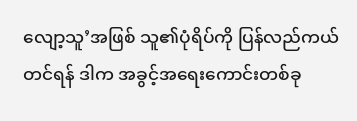လျော့သူ’အဖြစ် သူ၏ပုံရိပ်ကို ပြန်လည်ကယ်တင်ရန် ဒါက အခွင့်အရေးကောင်းတစ်ခု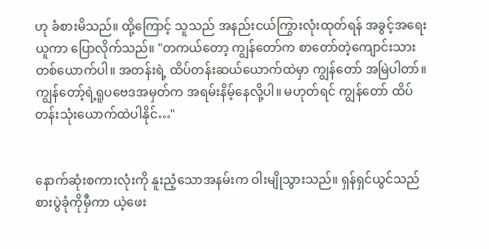ဟု ခံစားမိသည်။ ထို့ကြောင့် သူသည် အနည်းငယ်ကြွားလုံးထုတ်ရန် အခွင့်အရေးယူကာ ပြောလိုက်သည်။ "တကယ်တော့ ကျွန်တော်က စာတော်တဲ့ကျောင်းသားတစ်ယောက်ပါ။ အတန်းရဲ့ ထိပ်တန်းဆယ်ယောက်ထဲမှာ ကျွန်တော် အမြဲပါတာ်။ ကျွန်တော့်ရဲ့ရူပဗေဒအမှတ်က အရမ်းနိမ့်နေလို့ပါ။ မဟုတ်ရင် ကျွန်တော် ထိပ်တန်းသုံးယောက်ထဲပါနိုင်…"


နောက်ဆုံးစကားလုံးကို နူးညံ့သောအနမ်းက ဝါးမျိုသွားသည်။ ရှန်ရှင်ယွင်သည် စားပွဲခုံကိုမှီကာ ယဲ့ဖေး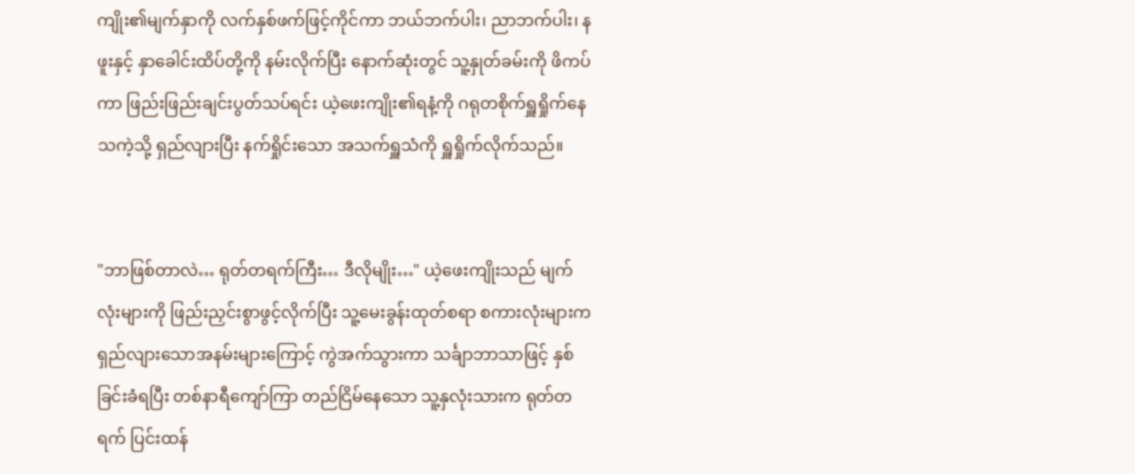ကျိုး၏မျက်နှာကို လက်နှစ်ဖက်ဖြင့်ကိုင်ကာ ဘယ်ဘက်ပါး၊ ညာဘက်ပါး၊ နဖူးနှင့် နှာခေါင်းထိပ်တို့ကို နမ်းလိုက်ပြီး နောက်ဆုံးတွင် သူ့နှုတ်ခမ်းကို ဖိကပ်ကာ ဖြည်းဖြည်းချင်းပွတ်သပ်ရင်း ယဲ့ဖေးကျိုး၏ရနံ့ကို ဂရုတစိုက်ရှူရှိုက်နေသကဲ့သို့ ရှည်လျားပြီး နက်ရှိုင်းသော အသက်ရှူသံကို ရှူရှိုက်လိုက်သည်။


"ဘာဖြစ်တာလဲ… ရုတ်တရက်ကြီး… ဒီလိုမျိုး…" ယဲ့ဖေးကျိုးသည် မျက်လုံးများကို ဖြည်းညှင်းစွာဖွင့်လိုက်ပြီး သူ့မေးခွန်းထုတ်စရာ စကားလုံးများက ရှည်လျားသောအနမ်းများကြောင့် ကွဲအက်သွားကာ သင်္ချာဘာသာဖြင့် နှစ်ခြင်းခံရပြီး တစ်နာရီကျော်ကြာ တည်ငြိမ်နေသော သူ့နှလုံးသားက ရုတ်တရက် ပြင်းထန်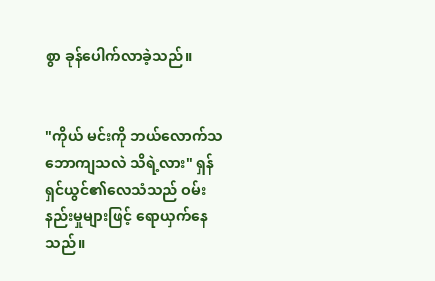စွာ ခုန်ပေါက်လာခဲ့သည်။


"ကိုယ် မင်းကို ဘယ်လောက်သဘောကျသလဲ သိရဲ့လား" ရှန်ရှင်ယွင်၏လေသံသည် ဝမ်းနည်းမှုများဖြင့် ရောယှက်နေသည်။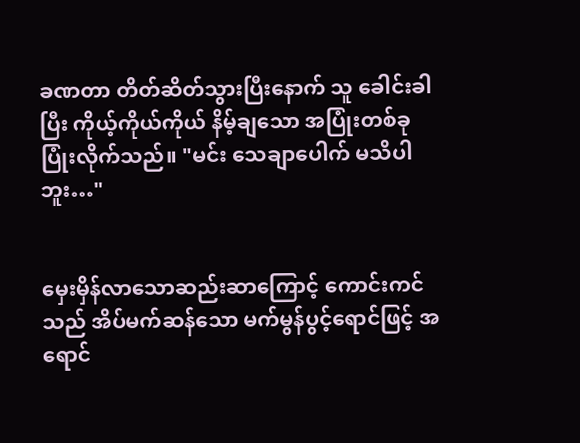ခဏတာ တိတ်ဆိတ်သွားပြီးနောက် သူ ခေါင်းခါပြီး ကိုယ့်ကိုယ်ကိုယ် နိမ့်ချသော အပြုံးတစ်ခု ပြုံးလိုက်သည်။ "မင်း သေချာပေါက် မသိပါဘူး…"


မှေးမှိန်လာသောဆည်းဆာကြောင့် ကောင်းကင်သည် အိပ်မက်ဆန်သော မက်မွန်ပွင့်ရောင်ဖြင့် အရောင်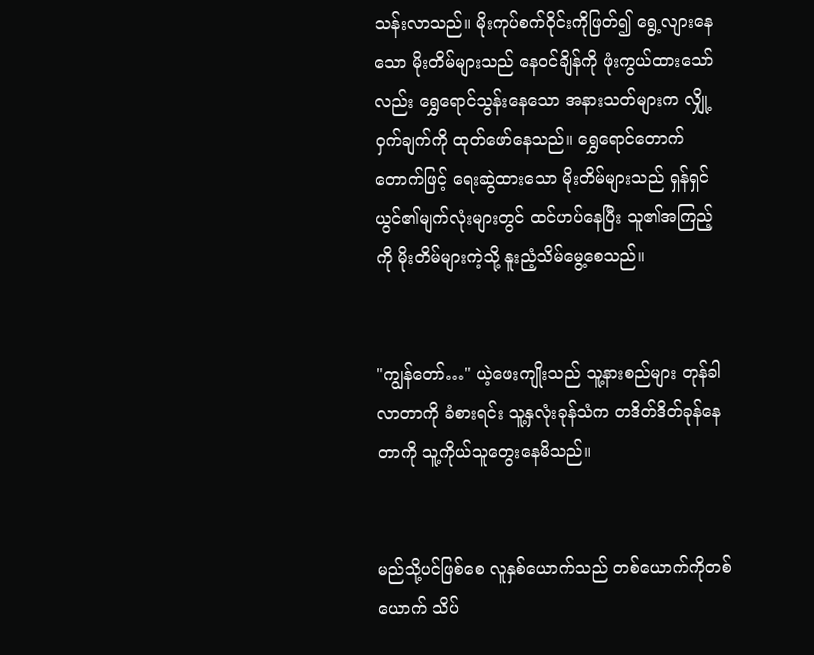သန်းလာသည်။ မိုးကုပ်စက်ဝိုင်းကိုဖြတ်၍ ရွေ့လျားနေသော မိုးတိမ်များသည် နေဝင်ချိန်ကို ဖုံးကွယ်ထားသော်လည်း ရွှေရောင်သွန်းနေသော အနားသတ်များက လျှို့ဝှက်ချက်ကို ထုတ်ဖော်နေသည်။ ရွှေရောင်တောက်တောက်ဖြင့် ရေးဆွဲထားသော မိုးတိမ်များသည် ရှန်ရှင်ယွင်၏မျက်လုံးများတွင် ထင်ဟပ်နေပြီး သူ၏အကြည့်ကို မိုးတိမ်များကဲ့သို့ နူးညံ့သိမ်မွေ့စေသည်။


"ကျွန်တော်…" ယဲ့ဖေးကျိုးသည် သူ့နားစည်များ တုန်ခါလာတာကို ခံစားရင်း သူ့နှလုံးခုန်သံက တဒိတ်ဒိတ်ခုန်နေတာကို သူ့ကိုယ်သူတွေးနေမိသည်။


မည်သို့ပင်ဖြစ်စေ လူနှစ်ယောက်သည် တစ်ယောက်ကိုတစ်ယောက် သိပ်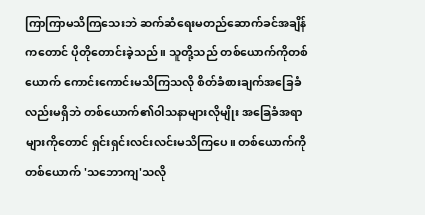ကြာကြာမသိကြသေးဘဲ ဆက်ဆံရေးမတည်ဆောက်ခင်အချိန်ကတောင် ပိုတိုတောင်းခဲ့သည်။ သူတို့သည် တစ်ယောက်ကိုတစ်ယောက် ကောင်းကောင်းမသိကြသလို စိတ်ခံစားချက်အခြေခံလည်းမရှိဘဲ တစ်ယောက်၏ဝါသနာများလိုမျိုး အခြေခံအရာများကိုတောင် ရှင်းရှင်းလင်းလင်းမသိကြပေ။ တစ်ယောက်ကိုတစ်ယောက် 'သဘောကျ'သလို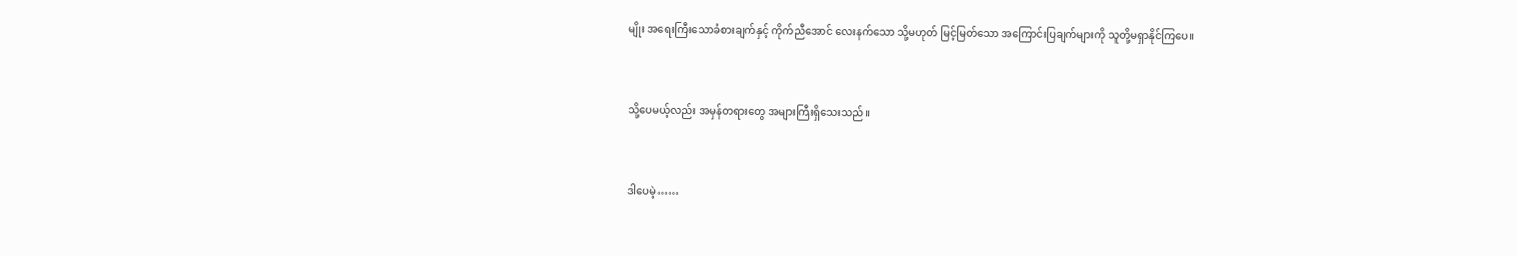မျိုး အရေးကြီးသောခံစားချက်နှင့် ကိုက်ညီအောင် လေးနက်သော သို့မဟုတ် မြင့်မြတ်သော အကြောင်းပြချက်များကို သူတို့မရှာနိုင်ကြပေ။


သို့ပေမယ့်လည်း အမှန်တရားတွေ အများကြီးရှိသေးသည်။


ဒါပေမဲ့……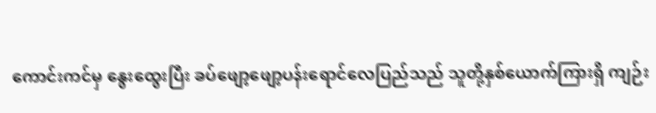ကောင်းကင်မှ နွေးထွေးပြီး ခပ်ဖျော့ဖျော့ပန်းရောင်လေပြည်သည် သူတို့နှစ်ယောက်ကြားရှိ ကျဉ်း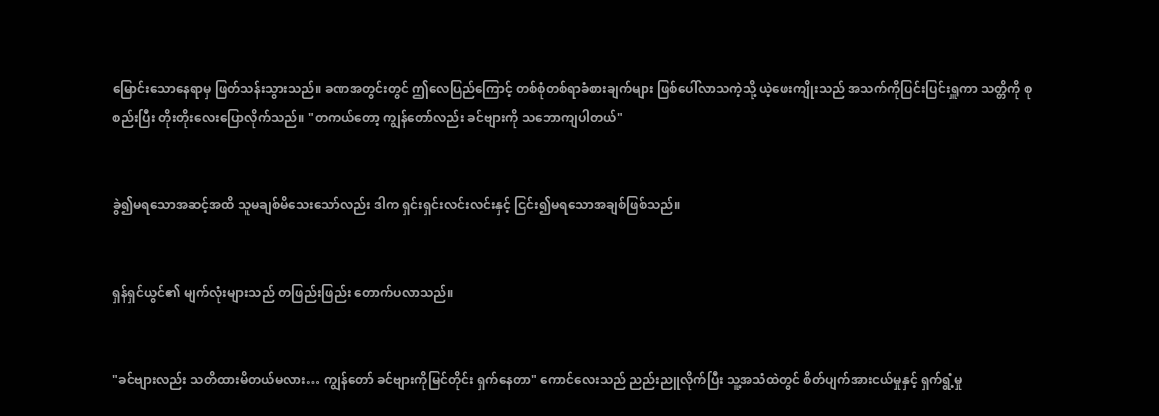မြောင်းသောနေရာမှ ဖြတ်သန်းသွားသည်။ ခဏအတွင်းတွင် ဤလေပြည်ကြောင့် တစ်စုံတစ်ရာခံစားချက်များ ဖြစ်ပေါ်လာသကဲ့သို့ ယဲ့ဖေးကျိုးသည် အသက်ကိုပြင်းပြင်းရှူကာ သတ္တိကို စုစည်းပြီး တိုးတိုးလေးပြောလိုက်သည်။ "တကယ်တော့ ကျွန်တော်လည်း ခင်ဗျားကို သဘောကျပါတယ်"


ခွဲ၍မရသောအဆင့်အထိ သူမချစ်မိသေးသော်လည်း ဒါက ရှင်းရှင်းလင်းလင်းနှင့် ငြင်း၍မရသောအချစ်ဖြစ်သည်။


ရှန်ရှင်ယွင်၏ မျက်လုံးများသည် တဖြည်းဖြည်း တောက်ပလာသည်။


"ခင်ဗျားလည်း သတိထားမိတယ်မလား… ကျွန်တော် ခင်ဗျားကိုမြင်တိုင်း ရှက်နေတာ" ကောင်လေးသည် ညည်းညူလိုက်ပြီး သူ့အသံထဲတွင် စိတ်ပျက်အားငယ်မှုနှင့် ရှက်ရွံ့မှု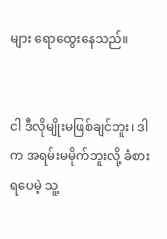များ ရောထွေးနေသည်။


ငါ ဒီလိုမျိုးမဖြစ်ချင်ဘူး၊ ဒါက အရမ်းမမိုက်ဘူးလို့ ခံစားရပေမဲ့ သူ့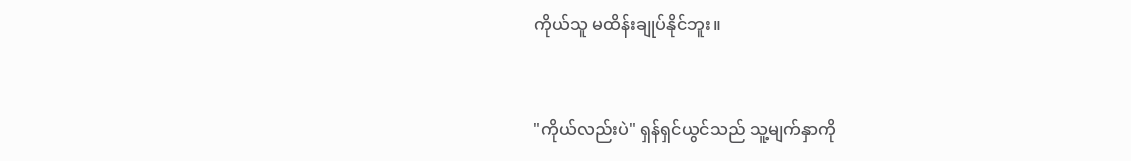ကိုယ်သူ မထိန်းချုပ်နိုင်ဘူး။


"ကိုယ်လည်းပဲ" ရှန်ရှင်ယွင်သည် သူ့မျက်နှာကို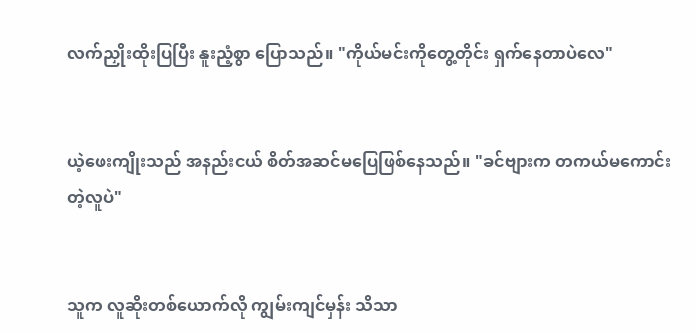လက်ညှိုးထိုးပြပြီး နူးညံ့စွာ ပြောသည်။ "ကိုယ်မင်းကိုတွေ့တိုင်း ရှက်နေတာပဲလေ"


ယဲ့ဖေးကျိုးသည် အနည်းငယ် စိတ်အဆင်မပြေဖြစ်နေသည်။ "ခင်ဗျားက တကယ်မကောင်းတဲ့လူပဲ"


သူက လူဆိုးတစ်ယောက်လို ကျွမ်းကျင်မှန်း သိသာ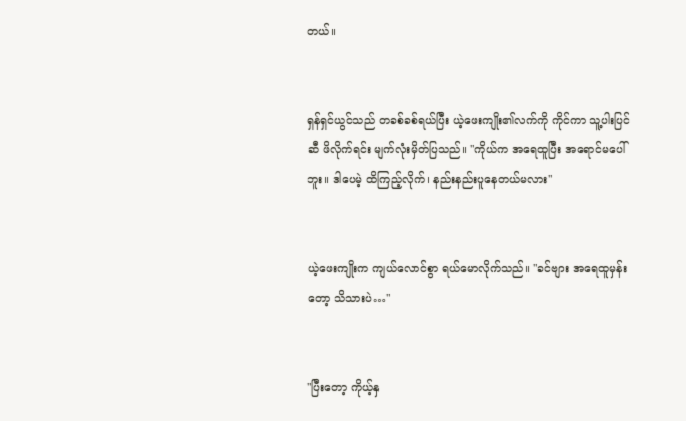တယ်။


ရှန်ရှင်ယွင်သည် တခစ်ခစ်ရယ်ပြီး ယဲ့ဖေးကျိုး၏လက်ကို ကိုင်ကာ သူ့ပါးပြင်ဆီ ဖိလိုက်ရင်း မျက်လုံးမှိတ်ပြသည်။ "ကိုယ်က အရေထူပြီး အရောင်မပေါ်ဘူး။ ဒါပေမဲ့ ထိကြည့်လိုက်၊ နည်းနည်းပူနေတယ်မလား"


ယဲ့ဖေးကျိုးက ကျယ်လောင်စွာ ရယ်မောလိုက်သည်။ "ခင်ဗျား အရေထူမှန်းတော့ သိသားပဲ…"


"ပြီးတော့ ကိုယ့်နှ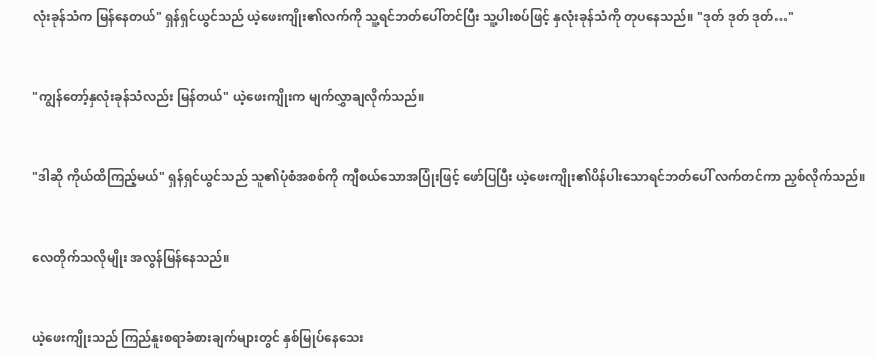လုံးခုန်သံက မြန်နေတယ်" ရှန်ရှင်ယွင်သည် ယဲ့ဖေးကျိုး၏လက်ကို သူ့ရင်ဘတ်ပေါ်တင်ပြီး သူ့ပါးစပ်ဖြင့် နှလုံးခုန်သံကို တုပနေသည်။ "ဒုတ် ဒုတ် ဒုတ်…"


"ကျွန်တော့်နှလုံးခုန်သံလည်း မြန်တယ်" ယဲ့ဖေးကျိုးက မျက်လွှာချလိုက်သည်။


"ဒါဆို ကိုယ်ထိကြည့်မယ်" ရှန်ရှင်ယွင်သည် သူ၏ပုံစံအစစ်ကို ကျီစယ်သောအပြုံးဖြင့် ဖော်ပြပြီး ယဲ့ဖေးကျိုး၏ပိန်ပါးသောရင်ဘတ်ပေါ် လက်တင်ကာ ညှစ်လိုက်သည်။


လေတိုက်သလိုမျိုး အလွန်မြန်နေသည်။


ယဲ့ဖေးကျိုးသည် ကြည်နူးစရာခံစားချက်များတွင် နှစ်မြုပ်နေသေး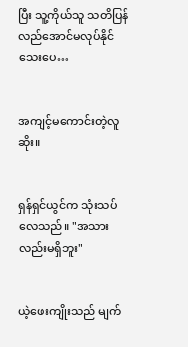ပြီး သူ့ကိုယ်သူ သတိပြန်လည်အောင်မလုပ်နိုင်သေးပေ…


အကျင့်မကောင်းတဲ့လူဆိုး။


ရှန်ရှင်ယွင်က သုံးသပ်လေသည်။ "အသားလည်းမရှိဘူး"


ယဲ့ဖေးကျိုးသည် မျက်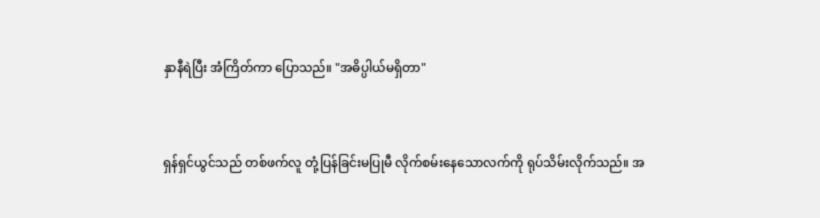နှာနီရဲပြီး အံကြိတ်ကာ ပြောသည်။ "အဓိပ္ပါယ်မရှိတာ"


ရှန်ရှင်ယွင်သည် တစ်ဖက်လူ တုံ့ပြန်ခြင်းမပြုမီ လိုက်စမ်းနေသောလက်ကို ရုပ်သိမ်းလိုက်သည်။ အ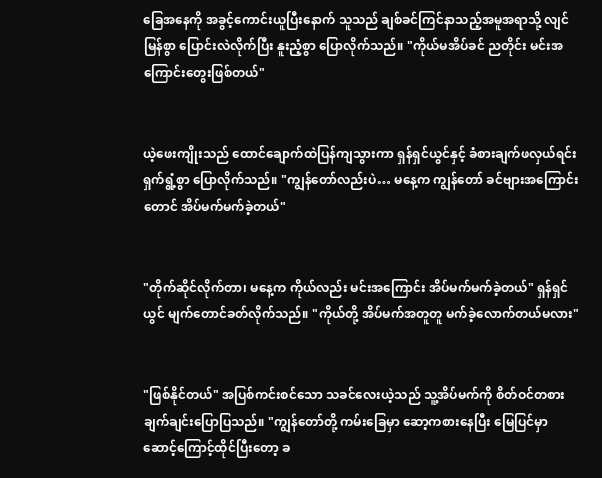ခြေအနေကို အခွင့်ကောင်းယူပြီးနောက် သူသည် ချစ်ခင်ကြင်နာသည့်အမူအရာသို့ လျင်မြန်စွာ ပြောင်းလဲလိုက်ပြီး နူးညံ့စွာ ပြောလိုက်သည်။ "ကိုယ်မအိပ်ခင် ညတိုင်း မင်းအကြောင်းတွေးဖြစ်တယ်"


ယဲ့ဖေးကျိုးသည် ထောင်ချောက်ထဲပြန်ကျသွားကာ ရှန်ရှင်ယွင်နှင့် ခံစားချက်ဖလှယ်ရင်း ရှက်ရွံ့စွာ ပြောလိုက်သည်။ "ကျွန်တော်လည်းပဲ… မနေ့က ကျွန်တော် ခင်ဗျားအကြောင်းတောင် အိပ်မက်မက်ခဲ့တယ်"


"တိုက်ဆိုင်လိုက်တာ၊ မနေ့က ကိုယ်လည်း မင်းအကြောင်း အိပ်မက်မက်ခဲ့တယ်" ရှန်ရှင်ယွင် မျက်တောင်ခတ်လိုက်သည်။ "ကိုယ်တို့ အိပ်မက်အတူတူ မက်ခဲ့လောက်တယ်မလား"


"ဖြစ်နိုင်တယ်" အပြစ်ကင်းစင်သော သခင်လေးယဲ့သည် သူ့အိပ်မက်ကို စိတ်ဝင်တစား ချက်ချင်းပြောပြသည်။ "ကျွန်တော်တို့ ကမ်းခြေမှာ ဆော့ကစားနေပြီး မြေပြင်မှာ ဆောင့်ကြောင့်ထိုင်ပြီးတော့ ခ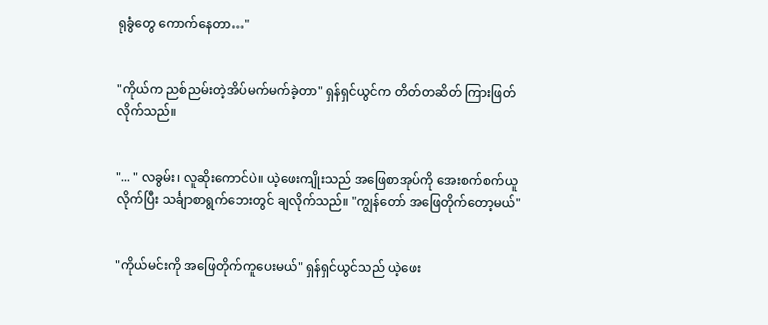ရုခွံတွေ ကောက်နေတာ…"


"ကိုယ်က ညစ်ညမ်းတဲ့အိပ်မက်မက်ခဲ့တာ" ရှန်ရှင်ယွင်က တိတ်တဆိတ် ကြားဖြတ်လိုက်သည်။


"... " လခွမ်း၊ လူဆိုးကောင်ပဲ။ ယဲ့ဖေးကျိုးသည် အဖြေစာအုပ်ကို အေးစက်စက်ယူလိုက်ပြီး သင်္ချာစာရွက်ဘေးတွင် ချလိုက်သည်။ "ကျွန်တော် အဖြေတိုက်တော့မယ်"


"ကိုယ်မင်းကို အဖြေတိုက်ကူပေးမယ်" ရှန်ရှင်ယွင်သည် ယဲ့ဖေး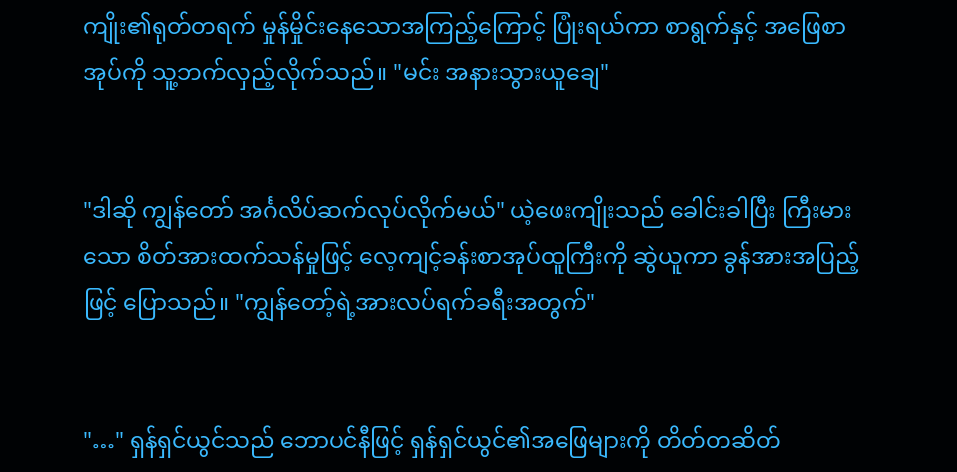ကျိုး၏ရုတ်တရက် မှုန်မှိုင်းနေသောအကြည့်ကြောင့် ပြုံးရယ်ကာ စာရွက်နှင့် အဖြေစာအုပ်ကို သူ့ဘက်လှည့်လိုက်သည်။ "မင်း အနားသွားယူချေ"


"ဒါဆို ကျွန်တော် အင်္ဂလိပ်ဆက်လုပ်လိုက်မယ်" ယဲ့ဖေးကျိုးသည် ခေါင်းခါပြီး ကြီးမားသော စိတ်အားထက်သန်မှုဖြင့် လေ့ကျင့်ခန်းစာအုပ်ထူကြီးကို ဆွဲယူကာ ခွန်အားအပြည့်ဖြင့် ပြောသည်။ "ကျွန်တော့်ရဲ့အားလပ်ရက်ခရီးအတွက်"


"…" ရှန်ရှင်ယွင်သည် ဘောပင်နီဖြင့် ရှန်ရှင်ယွင်၏အဖြေများကို တိတ်တဆိတ်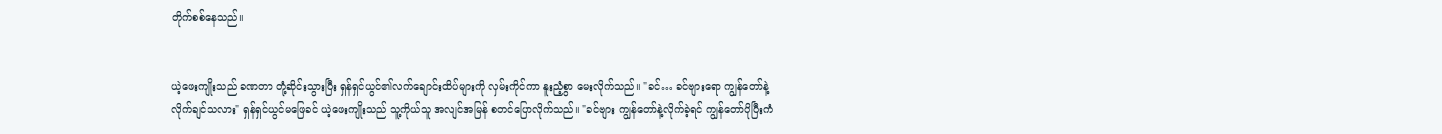တိုက်စစ်နေသည်။


ယဲ့ဖေးကျိုးသည် ခဏတာ တုံ့ဆိုင်းသွားပြီး ရှန်ရှင်ယွင်၏လက်ချောင်းထိပ်များကို လှမ်းကိုင်ကာ နူးညံ့စွာ မေးလိုက်သည်။ "ခင်… ခင်ဗျားရော ကျွန်တော်နဲ့ လိုက်ချင်သလား" ရှန်ရှင်ယွင်မဖြေခင် ယဲ့ဖေးကျိုးသည် သူ့ကိုယ်သူ အလျင်အမြန် စတင်ပြောလိုက်သည်။ "ခင်ဗျား ကျွန်တော်နဲ့လိုက်ခဲ့ရင် ကျွန်တော်ပိုပြီးကံ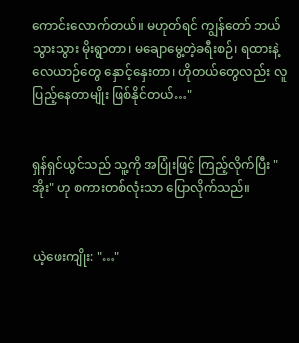ကောင်းလောက်တယ်။ မဟုတ်ရင် ကျွန်တော် ဘယ်သွားသွား မိုးရွာတာ၊ မချောမွေ့တဲ့ခရီးစဉ်၊ ရထားနဲ့ လေယာဉ်တွေ နှောင့်နှေးတာ၊ ဟိုတယ်တွေလည်း လူပြည့်နေတာမျိုး ဖြစ်နိုင်တယ်…"


ရှန်ရှင်ယွင်သည် သူ့ကို အပြုံးဖြင့် ကြည့်လိုက်ပြီး "အိုး" ဟု စကားတစ်လုံးသာ ပြောလိုက်သည်။


ယဲ့ဖေးကျိုး: "…"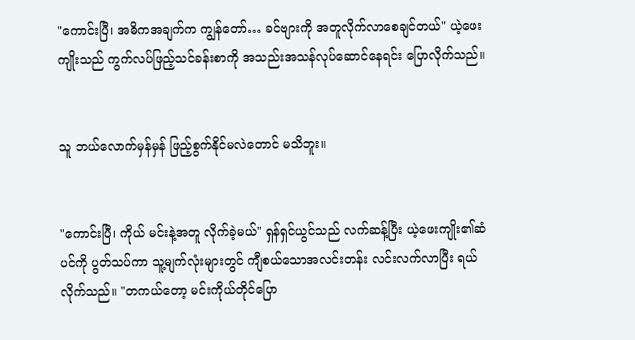"ကောင်းပြီ၊ အဓိကအချက်က ကျွန်တော်… ခင်ဗျားကို အတူလိုက်လာစေချင်တယ်" ယဲ့ဖေးကျိုးသည် ကွက်လပ်ဖြည့်သင်ခန်းစာကို အသည်းအသန်လုပ်ဆောင်နေရင်း ပြောလိုက်သည်။


သူ ဘယ်လောက်မှန်မှန် ဖြည့်စွက်နိုင်မလဲတောင် မသိဘူး။


"ကောင်းပြီ၊ ကိုယ် မင်းနဲ့အတူ လိုက်ခဲ့မယ်" ရှန်ရှင်ယွင်သည် လက်ဆန့်ပြီး ယဲ့ဖေးကျိုး၏ဆံပင်ကို ပွတ်သပ်ကာ သူ့မျက်လုံးများတွင် ကျီစယ်သောအလင်းတန်း လင်းလက်လာပြီး ရယ်လိုက်သည်။ "တကယ်တော့ မင်းကိုယ်တိုင်ပြော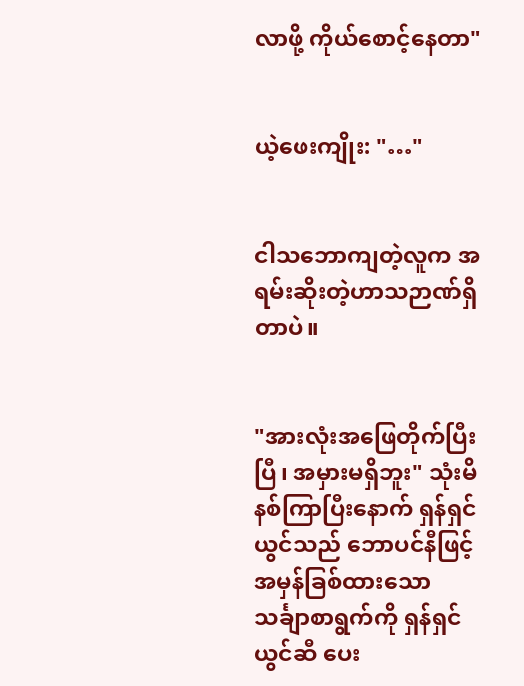လာဖို့ ကိုယ်စောင့်နေတာ"


ယဲ့ဖေးကျိုး: "…"


ငါသဘောကျတဲ့လူက အရမ်းဆိုးတဲ့ဟာသဉာဏ်ရှိတာပဲ။


"အားလုံးအဖြေတိုက်ပြီးပြီ၊ အမှားမရှိဘူး" သုံးမိနစ်ကြာပြီးနောက် ရှန်ရှင်ယွင်သည် ဘောပင်နီဖြင့် အမှန်ခြစ်ထားသော သင်္ချာစာရွက်ကို ရှန်ရှင်ယွင်ဆီ ပေး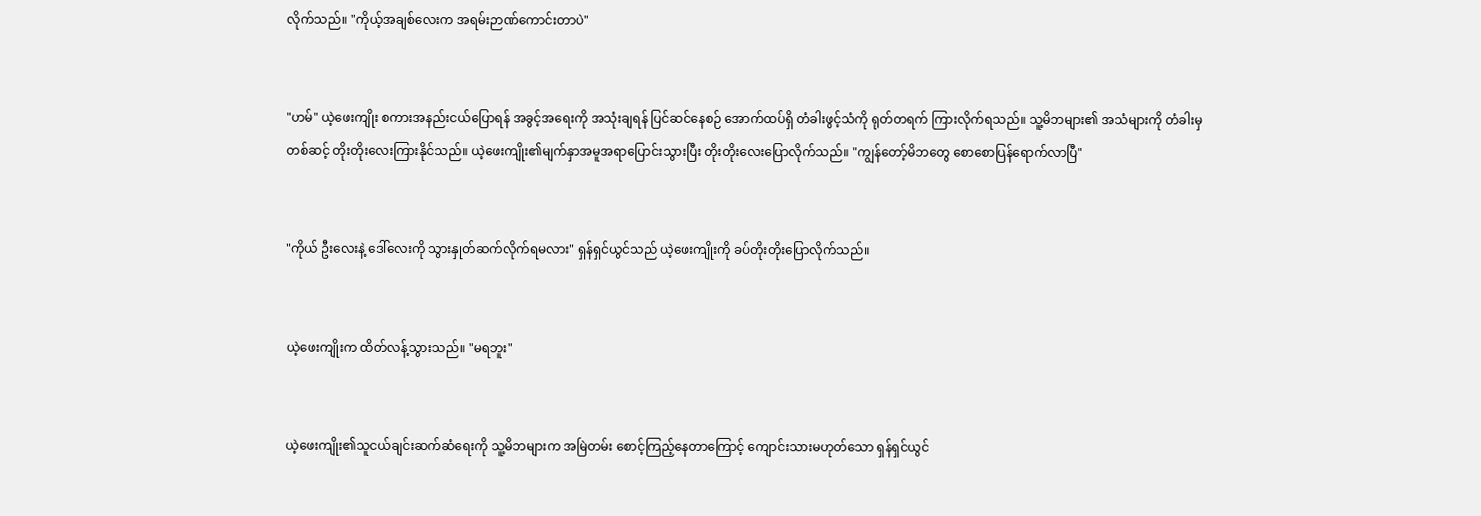လိုက်သည်။ "ကိုယ့်အချစ်လေးက အရမ်းဉာဏ်ကောင်းတာပဲ"


"ဟမ်" ယဲ့ဖေးကျိုး စကားအနည်းငယ်ပြောရန် အခွင့်အရေးကို အသုံးချရန် ပြင်ဆင်နေစဉ် အောက်ထပ်ရှိ တံခါးဖွင့်သံကို ရုတ်တရက် ကြားလိုက်ရသည်။ သူ့မိဘများ၏ အသံများကို တံခါးမှတစ်ဆင့် တိုးတိုးလေးကြားနိုင်သည်။ ယဲ့ဖေးကျိုး၏မျက်နှာအမူအရာပြောင်းသွားပြီး တိုးတိုးလေးပြောလိုက်သည်။ "ကျွန်တော့်မိဘတွေ စောစောပြန်ရောက်လာပြီ"


"ကိုယ် ဦးလေးနဲ့ ဒေါ်လေးကို သွားနှုတ်ဆက်လိုက်ရမလား" ရှန်ရှင်ယွင်သည် ယဲ့ဖေးကျိုးကို ခပ်တိုးတိုးပြောလိုက်သည်။


ယဲ့ဖေးကျိုးက ထိတ်လန့်သွားသည်။ "မရဘူး"


ယဲ့ဖေးကျိုး၏သူငယ်ချင်းဆက်ဆံရေးကို သူ့မိဘများက အမြဲတမ်း စောင့်ကြည့်နေတာကြောင့် ကျောင်းသားမဟုတ်သော ရှန်ရှင်ယွင်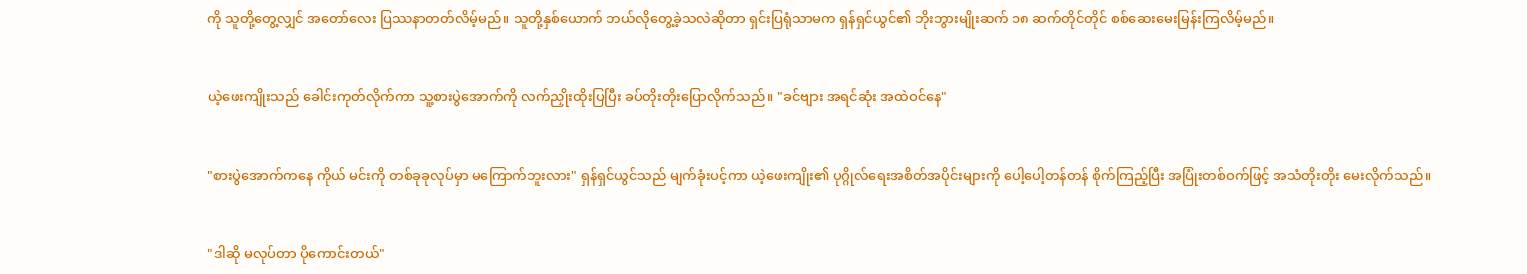ကို သူတို့တွေ့လျှင် အတော်လေး ပြဿနာတတ်လိမ့်မည်။ သူတို့နှစ်ယောက် ဘယ်လိုတွေ့ခဲ့သလဲဆိုတာ ရှင်းပြရုံသာမက ရှန်ရှင်ယွင်၏ ဘိုးဘွားမျိုးဆက် ၁၈ ဆက်တိုင်တိုင် စစ်ဆေးမေးမြန်းကြလိမ့်မည်။


ယဲ့ဖေးကျိုးသည် ခေါင်းကုတ်လိုက်ကာ သူ့စားပွဲအောက်ကို လက်ညှိုးထိုးပြပြီး ခပ်တိုးတိုးပြောလိုက်သည်။ "ခင်ဗျား အရင်ဆုံး အထဲဝင်နေ"


"စားပွဲအောက်ကနေ ကိုယ် မင်းကို တစ်ခုခုလုပ်မှာ မကြောက်ဘူးလား" ရှန်ရှင်ယွင်သည် မျက်ခုံးပင့်ကာ ယဲ့ဖေးကျိုး၏ ပုဂ္ဂိုလ်ရေးအစိတ်အပိုင်းများကို ပေါ့ပေါ့တန်တန် စိုက်ကြည့်ပြီး အပြုံးတစ်ဝက်ဖြင့် အသံတိုးတိုး မေးလိုက်သည်။


"ဒါဆို မလုပ်တာ ပိုကောင်းတယ်"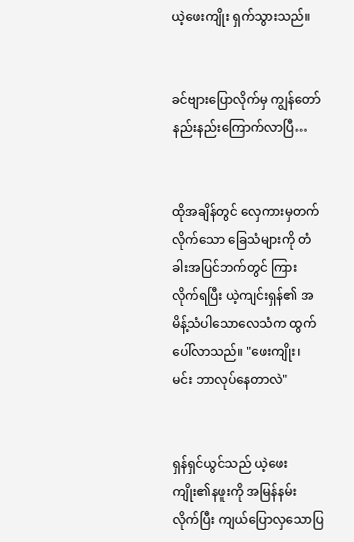ယဲ့ဖေးကျိုး ရှက်သွားသည်။


ခင်ဗျားပြောလိုက်မှ ကျွန်တော် နည်းနည်းကြောက်လာပြီ…


ထိုအချိန်တွင် လှေကားမှတက်လိုက်သော ခြေသံများကို တံခါးအပြင်ဘက်တွင် ကြားလိုက်ရပြီး ယဲ့ကျင်းရှန်၏ အမိန့်သံပါသောလေသံက ထွက်ပေါ်လာသည်။ "ဖေးကျိုး၊ မင်း ဘာလုပ်နေတာလဲ"


ရှန်ရှင်ယွင်သည် ယဲ့ဖေးကျိုး၏နဖူးကို အမြန်နမ်းလိုက်ပြီး ကျယ်ပြောလှသောပြ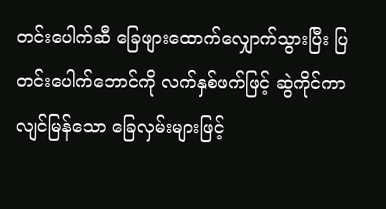တင်းပေါက်ဆီ ခြေဖျားထောက်လျှောက်သွားပြီး ပြတင်းပေါက်ဘောင်ကို လက်နှစ်ဖက်ဖြင့် ဆွဲကိုင်ကာ လျင်မြန်သော ခြေလှမ်းများဖြင့်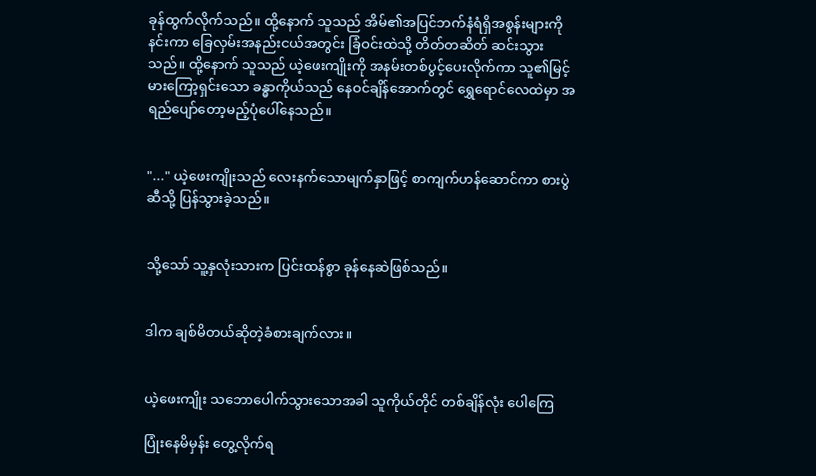ခုန်ထွက်လိုက်သည်။ ထို့နောက် သူသည် အိမ်၏အပြင်ဘက်နံရံရှိအစွန်းများကို နင်းကာ ခြေလှမ်းအနည်းငယ်အတွင်း ခြံဝင်းထဲသို့ တိတ်တဆိတ် ဆင်းသွားသည်။ ထို့နောက် သူသည် ယဲ့ဖေးကျိုးကို အနမ်းတစ်ပွင့်ပေးလိုက်ကာ သူ၏မြင့်မားကြော့ရှင်းသော ခန္ဓာကိုယ်သည် နေဝင်ချိန်အောက်တွင် ရွှေရောင်လေထဲမှာ အရည်ပျော်တော့မည့်ပုံပေါ်နေသည်။


"..." ယဲ့ဖေးကျိုးသည် လေးနက်သောမျက်နှာဖြင့် စာကျက်ဟန်ဆောင်ကာ စားပွဲဆီသို့ ပြန်သွားခဲ့သည်။


သို့သော် သူ့နှလုံးသားက ပြင်းထန်စွာ ခုန်နေဆဲဖြစ်သည်။


ဒါက ချစ်မိတယ်ဆိုတဲ့ခံစားချက်လား။


ယဲ့ဖေးကျိုး သဘောပေါက်သွားသောအခါ သူကိုယ်တိုင် တစ်ချိန်လုံး ပေါကြေ

ပြုံးနေမိမှန်း တွေ့လိုက်ရ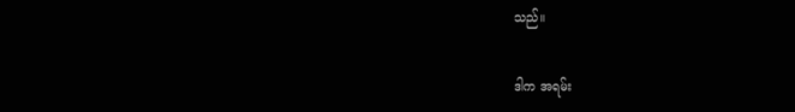သည်။


ဒါက အရမ်း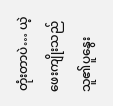တုံးတာပဲ… ယဲ့ဖေးကျိုးသည် သူ၏ပူနွေး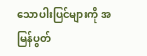သောပါးပြင်များကို အမြန်ပွတ်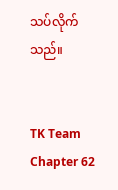သပ်လိုက်သည်။


TK Team Chapter 62